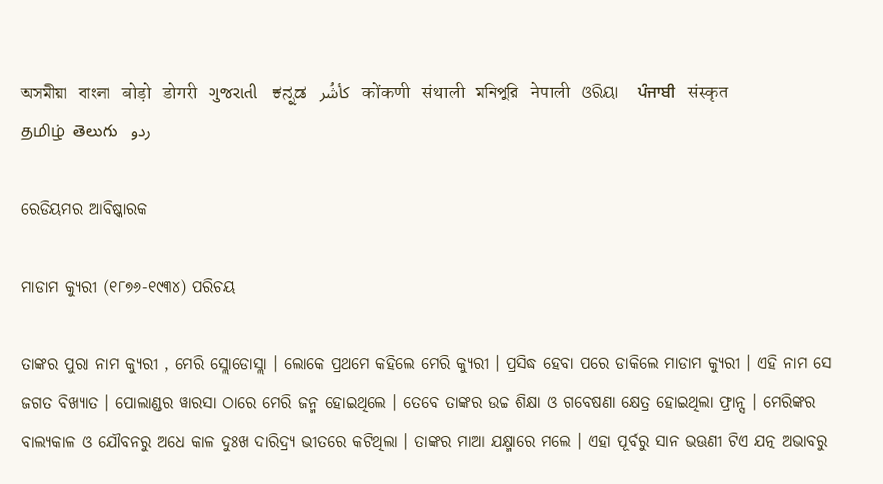অসমীয়া   বাংলা   बोड़ो   डोगरी   ગુજરાતી   ಕನ್ನಡ   كأشُر   कोंकणी   संथाली   মনিপুরি   नेपाली   ଓରିୟା   ਪੰਜਾਬੀ   संस्कृत   தமிழ்  తెలుగు   ردو

ରେଡିୟମର ଆବିଷ୍କାରକ

ମାଡାମ କ୍ୟୁରୀ (୧୮୭୬-୧୯୩୪) ପରିଚୟ

ତାଙ୍କର ପୁରା ନାମ କ୍ୟୁରୀ , ମେରି ସ୍ଲୋଡୋସ୍ଲା । ଲୋକେ ପ୍ରଥମେ କହିଲେ ମେରି କ୍ୟୁରୀ । ପ୍ରସିଦ୍ଧ ହେବା ପରେ ଡାକିଲେ ମାଡାମ କ୍ୟୁରୀ । ଏହି ନାମ ସେ ଜଗତ ବିଖ୍ୟାତ । ପୋଲାଣ୍ଡର ୱାରସା ଠାରେ ମେରି ଜନ୍ମ ହୋଇଥିଲେ । ତେବେ ତାଙ୍କର ଉଚ୍ଚ ଶିକ୍ଷା ଓ ଗବେଷଣା କ୍ଷେତ୍ର ହୋଇଥିଲା ଫ୍ରାନ୍ସ । ମେରିଙ୍କର ବାଲ୍ୟକାଳ ଓ ଯୌବନରୁ ଅଧେ କାଳ ଦୁଃଖ ଦାରିଦ୍ର୍ୟ ଭୀତରେ କଟିଥିଲା । ତାଙ୍କର ମାଆ ଯକ୍ଷ୍ମାରେ ମଲେ । ଏହା ପୂର୍ବରୁ ସାନ ଭଊଣୀ ଟିଏ ଯତ୍ନ ଅଭାବରୁ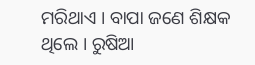ମରିଥାଏ । ବାପା ଜଣେ ଶିକ୍ଷକ ଥିଲେ । ରୁଷିଆ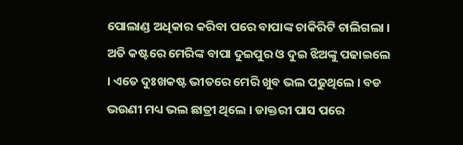ପୋଲାଣ୍ଡ ଅଧିକାର କରିବା ପରେ ବାପାଙ୍କ ଚାକିରିଟି ଚାଲିଗଲା । ଅତି କଷ୍ଟରେ ମେରିଙ୍କ ବାପା ଦୁଇପୁର ଓ ଦୁଇ ଝିଅଙ୍କୁ ପଢାଇଲେ । ଏତେ ଦୁଃଖକଷ୍ଟ ଭୀତରେ ମେରି ଖୁବ ଭଲ ପଢୁଥିଲେ । ବଡ ଭଉଣୀ ମଧ୍ୟ ଭଲ ଛାତ୍ରୀ ଥିଲେ । ଡାକ୍ତରୀ ପାସ ପରେ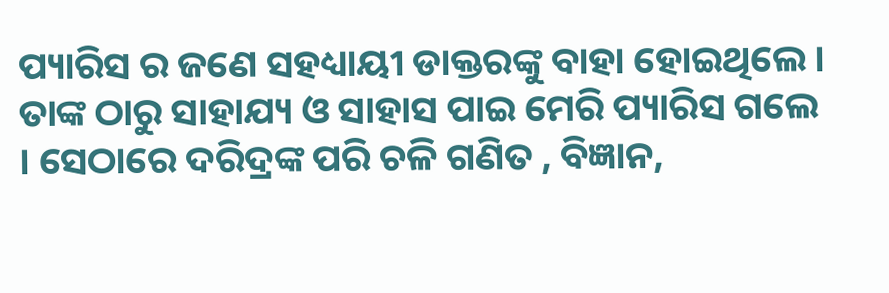ପ୍ୟାରିସ ର ଜଣେ ସହଧ୍ୟାୟୀ ଡାକ୍ତରଙ୍କୁ ବାହା ହୋଇଥିଲେ । ତାଙ୍କ ଠାରୁ ସାହାଯ୍ୟ ଓ ସାହାସ ପାଇ ମେରି ପ୍ୟାରିସ ଗଲେ । ସେଠାରେ ଦରିଦ୍ରଙ୍କ ପରି ଚଳି ଗଣିତ , ବିଜ୍ଞାନ,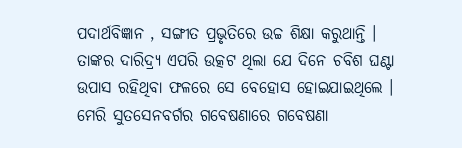ପଦାର୍ଥବିଜ୍ଞାନ , ସଙ୍ଗୀତ ପ୍ରଭୃତିରେ ଉଚ୍ଚ ଶିକ୍ଷା କରୁଥାନ୍ତି । ତାଙ୍କର ଦାରିଦ୍ର୍ୟ ଏପରି ଉତ୍କଟ ଥିଲା ଯେ ଦିନେ ଚବିଶ ଘଣ୍ଟା ଉପାସ ରହିଥିବା ଫଳରେ ସେ ବେହୋସ ହୋଇଯାଇଥିଲେ । ମେରି ସୁତସେନବର୍ଗର ଗବେଷଣାରେ ଗବେଷଣା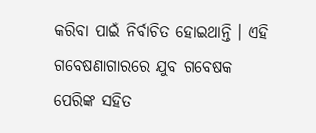କରିବା ପାଇଁ ନିର୍ବାଚିତ ହୋଇଥାନ୍ତି । ଏହି ଗବେଷଣାଗାରରେ ଯୁବ ଗବେଷକ ପେରିଙ୍କ ସହିତ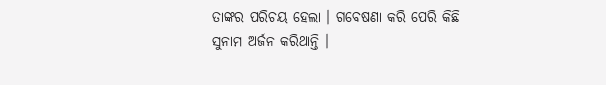ତାଙ୍କର ପରିଚୟ ହେଲା । ଗବେଷଣା କରି ପେରି କିଛି ସୁନାମ ଅର୍ଜନ କରିଥାନ୍ତି ।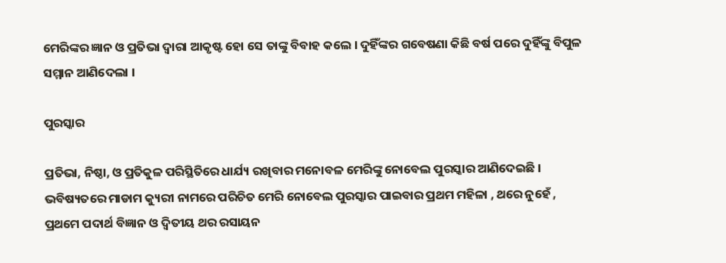ମେରିଙ୍କର ଜ୍ଞାନ ଓ ପ୍ରତିଭା ଦ୍ଵାରା ଆକୃଷ୍ଟ ହୋ ସେ ତାଙ୍କୁ ବିବାହ କଲେ । ଦୁହିଁଙ୍କର ଗବେଷଣା କିଛି ବର୍ଷ ପରେ ଦୁହିଁଙ୍କୁ ବିପୁଳ ସମ୍ମାନ ଆଣିଦେଲା ।

ପୁରସ୍କାର

ପ୍ରତିଭା, ନିଷ୍ଠା, ଓ ପ୍ରତିକୁଳ ପରିସ୍ଥିତିରେ ଧାର୍ଯ୍ୟ ରଖିବାର ମନୋବଳ ମେରିଙ୍କୁ ନୋବେଲ ପୁରସ୍କାର ଆଣିଦେଇଛି । ଭବିଷ୍ୟତରେ ମାଡାମ କ୍ୟୁରୀ ନାମରେ ପରିଚିତ ମେରି ନୋବେଲ ପୁରସ୍କାର ପାଇବାର ପ୍ରଥମ ମହିଳା , ଥରେ ନୁହେଁ , ପ୍ରଥମେ ପଦାର୍ଥ ବିଜ୍ଞାନ ଓ ଦ୍ଵିତୀୟ ଥର ରସାୟନ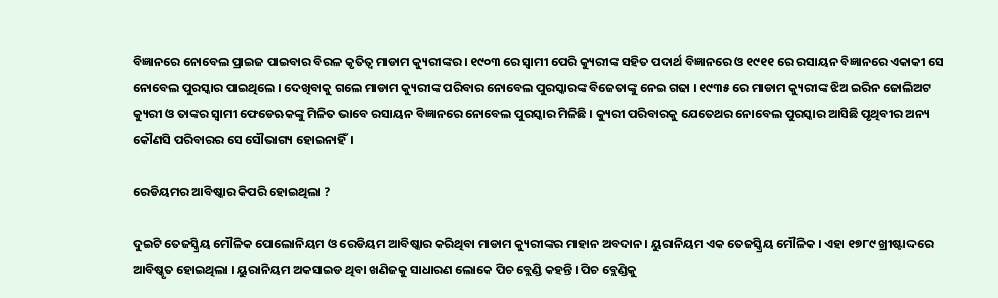ବିଜ୍ଞାନରେ ନୋବେଲ ପ୍ରାଇଜ ପାଇବାର ବିରଳ କୃତିତ୍ଵ ମାଡାମ କ୍ୟୁରୀଙ୍କର । ୧୯୦୩ ରେ ସ୍ଵାମୀ ପେରି କ୍ୟୁରୀଙ୍କ ସହିତ ପଦାର୍ଥ ବିଜ୍ଞାନରେ ଓ ୧୯୧୧ ରେ ରସାୟନ ବିଜ୍ଞାନରେ ଏକାକୀ ସେ ନୋବେଲ ପୁରସ୍କାର ପାଇଥିଲେ । ଦେଖିବାକୁ ଗଲେ ମାଡାମ କ୍ୟୁରୀଙ୍କ ପରିବାର ନୋବେଲ ପୁରସ୍କାରଙ୍କ ବିଜେତାଙ୍କୁ ନେଇ ଗଢା । ୧୯୩୫ ରେ ମାଡାମ କ୍ୟୁରୀଙ୍କ ଝିଅ ଇରିନ ଜୋଲିଅଟ କ୍ୟୁରୀ ଓ ତାଙ୍କର ସ୍ଵାମୀ ଫେଡେଋକଙ୍କୁ ମିଳିତ ଭାବେ ରସାୟନ ବିଜ୍ଞାନରେ ନୋବେଲ ପୁରସ୍କାର ମିଳିଛି । କ୍ୟୁରୀ ପରିବାରକୁ ଯେତେଥର ନୋବେଲ ପୁରସ୍କାର ଆସିଛି ପୃଥିବୀର ଅନ୍ୟ କୌଣସି ପରିବାରର ସେ ସୌଭାଗ୍ୟ ହୋଇନାହିଁ।

ରେଡିୟମର ଆବିଷ୍କାର କିପରି ହୋଇଥିଲା ?

ଦୁଇଟି ତେଜସ୍କ୍ରିୟ ମୌଳିକ ପୋଲୋନିୟମ ଓ ରେଡିୟମ ଆବିଷ୍କାର କରିଥିବା ମାଡାମ କ୍ୟୁରୀଙ୍କର ମାହାନ ଅବଦାନ । ୟୁରାନିୟମ ଏକ ତେଜସ୍କ୍ରିୟ ମୌଳିକ । ଏହା ୧୭୮୯ ଖ୍ରୀଷ୍ଟାଦ୍ଦରେ ଆବିଷ୍କୃତ ହୋଇଥିଲା । ୟୁରାନିୟମ ଅକସାଇଡ ଥିବା ଖଣିଜକୁ ସାଧାରଣ ଲୋକେ ପିଚ ବ୍ଲେଣ୍ଡି କହନ୍ତି । ପିଚ ବ୍ଲେଣ୍ଡିକୁ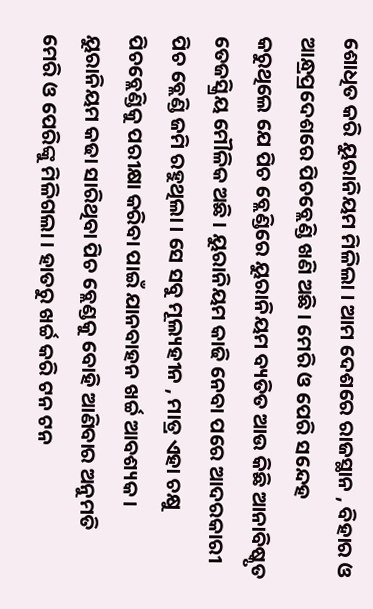ଶୋଧିତ କରି ୟୁରାନିୟମ ମିଳିଲା । ଆମ ଦେଶରେ ରାଜସ୍ଥାନ , ବିହାର ଓ ଆନ୍ଧ୍ରପ୍ରଦେଶରେ ପିଚବ୍ଲେଣ୍ଡି ଖଣି ଅଛି । ମେରି ଓ ପେରି ସନ୍ଦେହ କରୁଥିଲେ ଯେ ପିଚ ବ୍ଲେଣ୍ଡିରେ ୟୁରାନିୟମ ବ୍ୟତିତ ଆଉ କିଛି ଆନାବିଷ୍କୃତ ତେଜସ୍କ୍ରିୟ ମୌଳିକ ଅଛି । ୟୁରାନିୟମ କାଢି ନେବା ପରେ ଆଦରକାରୀ ପିଚ ବ୍ଲେଣ୍ଡି ଜମି ରହୁଥିଲା । ସେ ସବୁ ମୂଲ୍ୟହୀନ , ମାତ୍ର ଏହା ଚକ୍ଷୁ ପିଚବ୍ଲେଣ୍ଡିକୁ ପରୀକ୍ଷା କରିବା ପାଇଁ ଯାନବାହନ ଖର୍ଚ୍ଚ ଆବଶ୍ୟକ । ୟୁରାନିୟମ କଢା ସାରିଥିବା ପିଚ ବ୍ଲେଣ୍ଡକୁ ବୋହି ଆଣିବାର ଅନୁମତି ମେରି ଓ ପେରିଙ୍କୁ ମିଳିଗଲା । ହାତରୁ ଖର୍ଚ୍ଚ କରି ଟନ ଟନ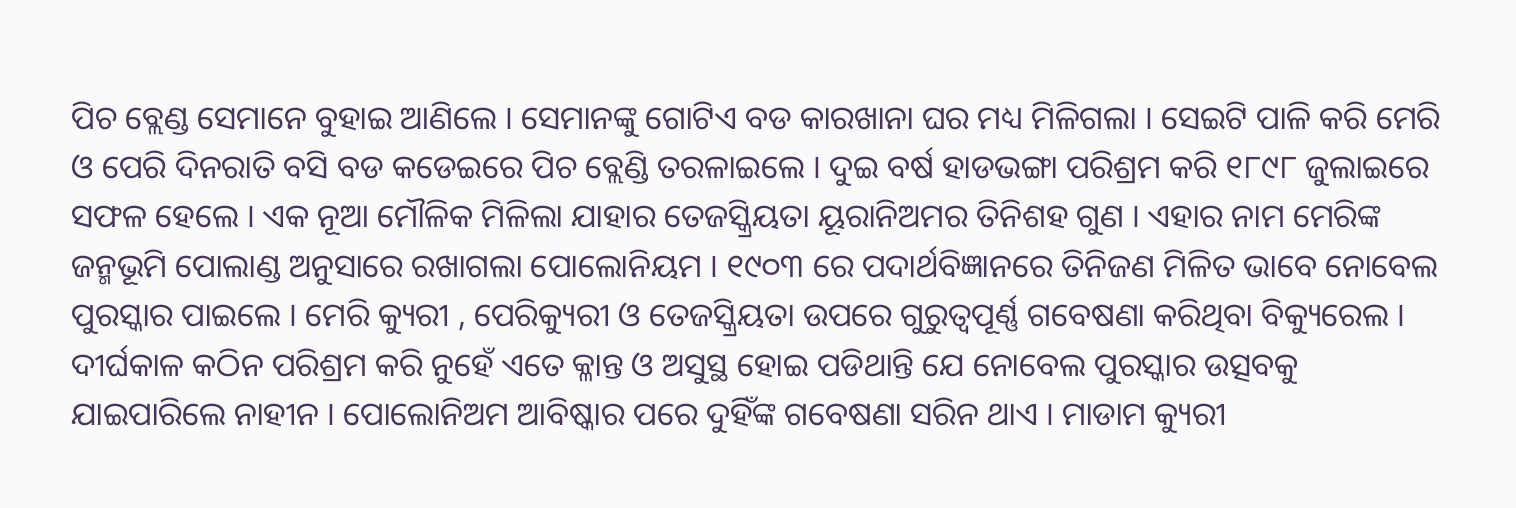ପିଚ ବ୍ଲେଣ୍ଡ ସେମାନେ ବୁହାଇ ଆଣିଲେ । ସେମାନଙ୍କୁ ଗୋଟିଏ ବଡ କାରଖାନା ଘର ମଧ୍ୟ ମିଳିଗଲା । ସେଇଟି ପାଳି କରି ମେରି ଓ ପେରି ଦିନରାତି ବସି ବଡ କଡେଇରେ ପିଚ ବ୍ଲେଣ୍ଡି ତରଳାଇଲେ । ଦୁଇ ବର୍ଷ ହାଡଭଙ୍ଗା ପରିଶ୍ରମ କରି ୧୮୯୮ ଜୁଲାଇରେ ସଫଳ ହେଲେ । ଏକ ନୂଆ ମୌଳିକ ମିଳିଲା ଯାହାର ତେଜସ୍କ୍ରିୟତା ୟୂରାନିଅମର ତିନିଶହ ଗୁଣ । ଏହାର ନାମ ମେରିଙ୍କ ଜନ୍ମଭୂମି ପୋଲାଣ୍ଡ ଅନୁସାରେ ରଖାଗଲା ପୋଲୋନିୟମ । ୧୯୦୩ ରେ ପଦାର୍ଥବିଜ୍ଞାନରେ ତିନିଜଣ ମିଳିତ ଭାବେ ନୋବେଲ ପୁରସ୍କାର ପାଇଲେ । ମେରି କ୍ୟୁରୀ , ପେରିକ୍ୟୁରୀ ଓ ତେଜସ୍କ୍ରିୟତା ଉପରେ ଗୁରୁତ୍ଵପୂର୍ଣ୍ଣ ଗବେଷଣା କରିଥିବା ବିକ୍ୟୁରେଲ । ଦୀର୍ଘକାଳ କଠିନ ପରିଶ୍ରମ କରି ନୁହେଁ ଏତେ କ୍ଳାନ୍ତ ଓ ଅସୁସ୍ଥ ହୋଇ ପଡିଥାନ୍ତି ଯେ ନୋବେଲ ପୁରସ୍କାର ଉତ୍ସବକୁ ଯାଇପାରିଲେ ନାହୀନ । ପୋଲୋନିଅମ ଆବିଷ୍କାର ପରେ ଦୁହିଁଙ୍କ ଗବେଷଣା ସରିନ ଥାଏ । ମାଡାମ କ୍ୟୁରୀ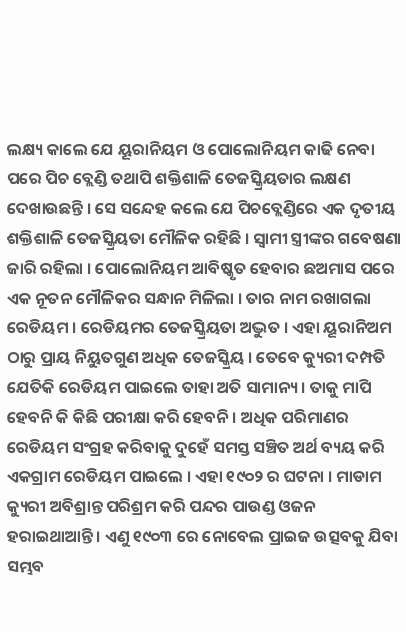ଲକ୍ଷ୍ୟ କାଲେ ଯେ ୟୂରାନିୟମ ଓ ପୋଲୋନିୟମ କାଢି ନେବା ପରେ ପିଚ ବ୍ଲେଣ୍ଡି ତଥାପି ଶକ୍ତିଶାଳି ତେଜସ୍କ୍ରିୟତାର ଲକ୍ଷଣ ଦେଖାଉଛନ୍ତି । ସେ ସନ୍ଦେହ କଲେ ଯେ ପିଚବ୍ଲେଣ୍ଡିରେ ଏକ ଦୃତୀୟ ଶକ୍ତିଶାଳି ତେଜସ୍କ୍ରିୟତା ମୌଳିକ ରହିଛି । ସ୍ଵାମୀ ସ୍ତ୍ରୀଙ୍କର ଗବେଷଣା ଜାରି ରହିଲା । ପୋଲୋନିୟମ ଆବିଷ୍କୃତ ହେବାର ଛଅମାସ ପରେ ଏକ ନୂତନ ମୌଳିକର ସନ୍ଧାନ ମିଳିଲା । ତାର ନାମ ରଖାଗଲା ରେଡିୟମ । ରେଡିୟମର ତେଜସ୍କ୍ରିୟତା ଅଦ୍ଭୁତ । ଏହା ୟୂରାନିଅମ ଠାରୁ ପ୍ରାୟ ନିୟୁତଗୁଣ ଅଧିକ ତେଜସ୍କ୍ରିୟ । ତେବେ କ୍ୟୁରୀ ଦମ୍ପତି ଯେତିକି ରେଡିୟମ ପାଇଲେ ତାହା ଅତି ସାମାନ୍ୟ । ତାକୁ ମାପି ହେବନି କି କିଛି ପରୀକ୍ଷା କରି ହେବନି । ଅଧିକ ପରିମାଣର ରେଡିୟମ ସଂଗ୍ରହ କରିବାକୁ ଦୁହେଁ ସମସ୍ତ ସଞ୍ଚିତ ଅର୍ଥ ବ୍ୟୟ କରି ଏକଗ୍ରାମ ରେଡିୟମ ପାଇଲେ । ଏହା ୧୯୦୨ ର ଘଟନା । ମାଡାମ କ୍ୟୁରୀ ଅବିଶ୍ରାନ୍ତ ପରିଶ୍ରମ କରି ପନ୍ଦର ପାଉଣ୍ଡ ଓଜନ ହରାଇଥାଆନ୍ତି । ଏଣୁ ୧୯୦୩ ରେ ନୋବେଲ ପ୍ରାଇଜ ଉତ୍ସବକୁ ଯିବା ସମ୍ଭବ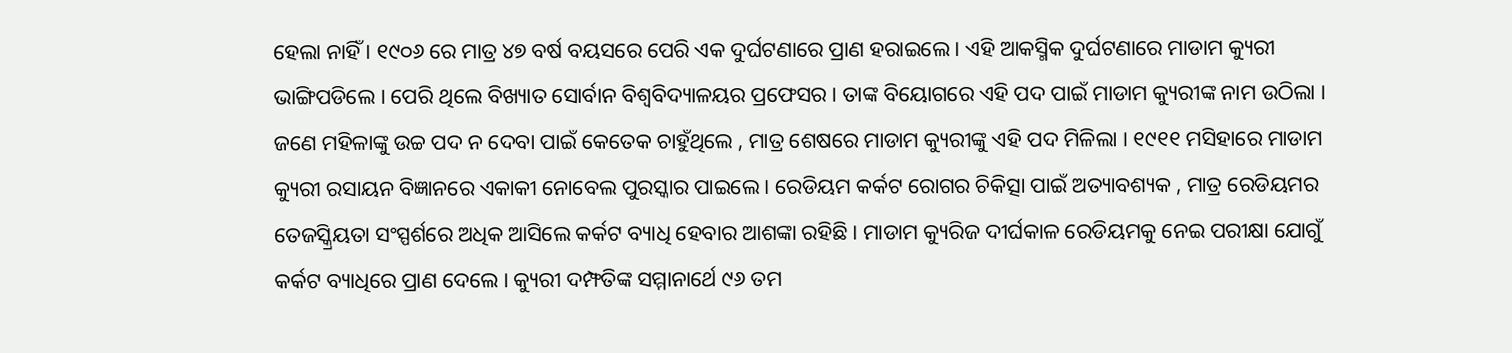ହେଲା ନାହିଁ । ୧୯୦୬ ରେ ମାତ୍ର ୪୭ ବର୍ଷ ବୟସରେ ପେରି ଏକ ଦୁର୍ଘଟଣାରେ ପ୍ରାଣ ହରାଇଲେ । ଏହି ଆକସ୍ମିକ ଦୁର୍ଘଟଣାରେ ମାଡାମ କ୍ୟୁରୀ ଭାଙ୍ଗିପଡିଲେ । ପେରି ଥିଲେ ବିଖ୍ୟାତ ସୋର୍ବାନ ବିଶ୍ଵବିଦ୍ୟାଳୟର ପ୍ରଫେସର । ତାଙ୍କ ବିୟୋଗରେ ଏହି ପଦ ପାଇଁ ମାଡାମ କ୍ୟୁରୀଙ୍କ ନାମ ଉଠିଲା । ଜଣେ ମହିଳାଙ୍କୁ ଉଚ୍ଚ ପଦ ନ ଦେବା ପାଇଁ କେତେକ ଚାହୁଁଥିଲେ , ମାତ୍ର ଶେଷରେ ମାଡାମ କ୍ୟୁରୀଙ୍କୁ ଏହି ପଦ ମିଳିଲା । ୧୯୧୧ ମସିହାରେ ମାଡାମ କ୍ୟୁରୀ ରସାୟନ ବିଜ୍ଞାନରେ ଏକାକୀ ନୋବେଲ ପୁରସ୍କାର ପାଇଲେ । ରେଡିୟମ କର୍କଟ ରୋଗର ଚିକିତ୍ସା ପାଇଁ ଅତ୍ୟାବଶ୍ୟକ , ମାତ୍ର ରେଡିୟମର ତେଜସ୍କ୍ରିୟତା ସଂସ୍ପର୍ଶରେ ଅଧିକ ଆସିଲେ କର୍କଟ ବ୍ୟାଧି ହେବାର ଆଶଙ୍କା ରହିଛି । ମାଡାମ କ୍ୟୁରିଜ ଦୀର୍ଘକାଳ ରେଡିୟମକୁ ନେଇ ପରୀକ୍ଷା ଯୋଗୁଁ କର୍କଟ ବ୍ୟାଧିରେ ପ୍ରାଣ ଦେଲେ । କ୍ୟୁରୀ ଦମ୍ଫତିଙ୍କ ସମ୍ମାନାର୍ଥେ ୯୬ ତମ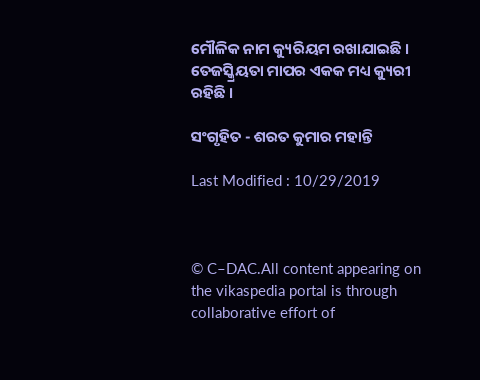ମୌଳିକ ନାମ କ୍ୟୁରିୟମ ରଖାଯାଇଛି । ତେଜସ୍କ୍ରିୟତା ମାପର ଏକକ ମଧ୍ୟ କ୍ୟୁରୀ ରହିଛି ।

ସଂଗୃହିତ - ଶରତ କୁମାର ମହାନ୍ତି

Last Modified : 10/29/2019



© C–DAC.All content appearing on the vikaspedia portal is through collaborative effort of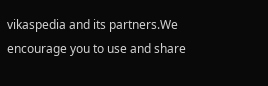vikaspedia and its partners.We encourage you to use and share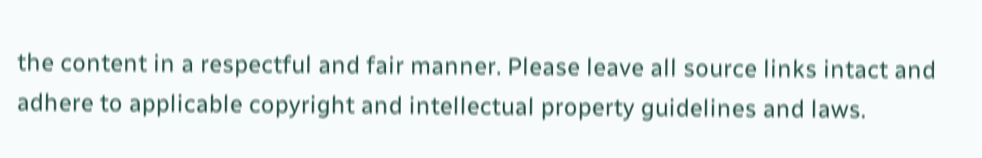the content in a respectful and fair manner. Please leave all source links intact and adhere to applicable copyright and intellectual property guidelines and laws.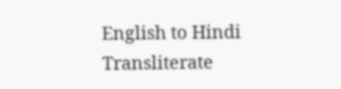English to Hindi Transliterate